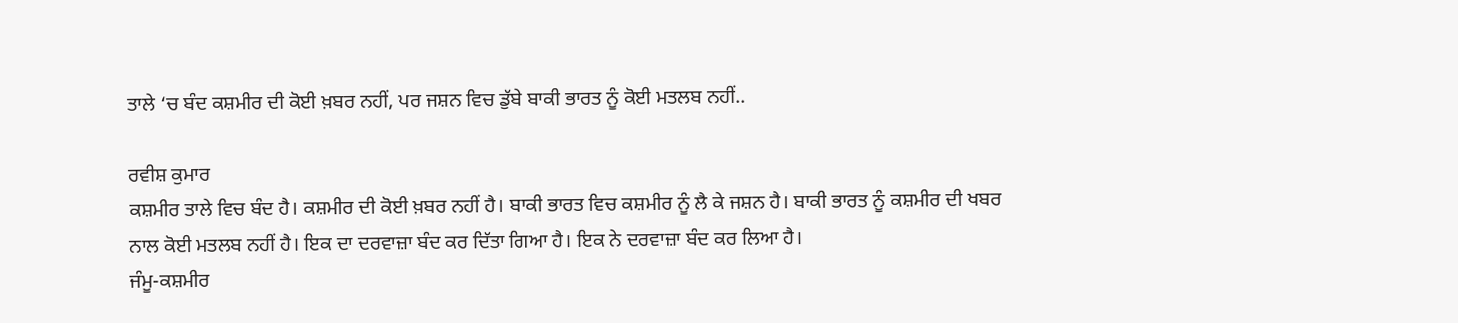ਤਾਲੇ ‘ਚ ਬੰਦ ਕਸ਼ਮੀਰ ਦੀ ਕੋਈ ਖ਼ਬਰ ਨਹੀਂ, ਪਰ ਜਸ਼ਨ ਵਿਚ ਡੁੱਬੇ ਬਾਕੀ ਭਾਰਤ ਨੂੰ ਕੋਈ ਮਤਲਬ ਨਹੀਂ..

ਰਵੀਸ਼ ਕੁਮਾਰ
ਕਸ਼ਮੀਰ ਤਾਲੇ ਵਿਚ ਬੰਦ ਹੈ। ਕਸ਼ਮੀਰ ਦੀ ਕੋਈ ਖ਼ਬਰ ਨਹੀਂ ਹੈ। ਬਾਕੀ ਭਾਰਤ ਵਿਚ ਕਸ਼ਮੀਰ ਨੂੰ ਲੈ ਕੇ ਜਸ਼ਨ ਹੈ। ਬਾਕੀ ਭਾਰਤ ਨੂੰ ਕਸ਼ਮੀਰ ਦੀ ਖਬਰ ਨਾਲ ਕੋਈ ਮਤਲਬ ਨਹੀਂ ਹੈ। ਇਕ ਦਾ ਦਰਵਾਜ਼ਾ ਬੰਦ ਕਰ ਦਿੱਤਾ ਗਿਆ ਹੈ। ਇਕ ਨੇ ਦਰਵਾਜ਼ਾ ਬੰਦ ਕਰ ਲਿਆ ਹੈ।
ਜੰਮੂ-ਕਸ਼ਮੀਰ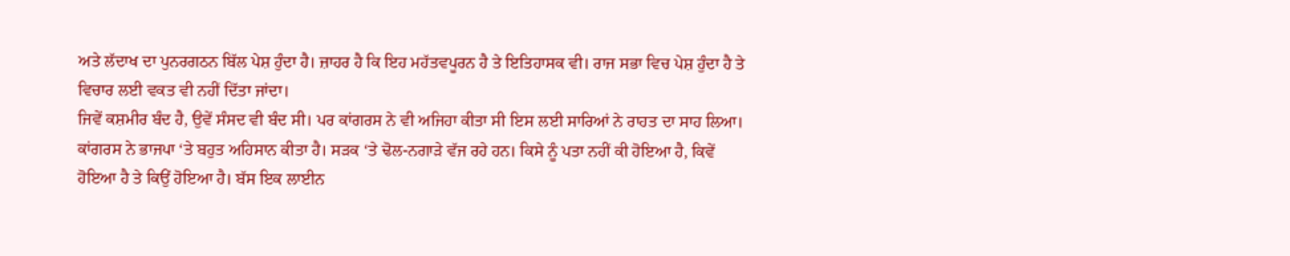ਅਤੇ ਲੱਦਾਖ ਦਾ ਪੁਨਰਗਠਨ ਬਿੱਲ ਪੇਸ਼ ਹੁੰਦਾ ਹੈ। ਜ਼ਾਹਰ ਹੈ ਕਿ ਇਹ ਮਹੱਤਵਪੂਰਨ ਹੈ ਤੇ ਇਤਿਹਾਸਕ ਵੀ। ਰਾਜ ਸਭਾ ਵਿਚ ਪੇਸ਼ ਹੁੰਦਾ ਹੈ ਤੇ ਵਿਚਾਰ ਲਈ ਵਕਤ ਵੀ ਨਹੀਂ ਦਿੱਤਾ ਜਾਂਦਾ।
ਜਿਵੇਂ ਕਸ਼ਮੀਰ ਬੰਦ ਹੈ, ਉਵੇਂ ਸੰਸਦ ਵੀ ਬੰਦ ਸੀ। ਪਰ ਕਾਂਗਰਸ ਨੇ ਵੀ ਅਜਿਹਾ ਕੀਤਾ ਸੀ ਇਸ ਲਈ ਸਾਰਿਆਂ ਨੇ ਰਾਹਤ ਦਾ ਸਾਹ ਲਿਆ। ਕਾਂਗਰਸ ਨੇ ਭਾਜਪਾ ‘ਤੇ ਬਹੁਤ ਅਹਿਸਾਨ ਕੀਤਾ ਹੈ। ਸੜਕ ‘ਤੇ ਢੋਲ-ਨਗਾੜੇ ਵੱਜ ਰਹੇ ਹਨ। ਕਿਸੇ ਨੂੰ ਪਤਾ ਨਹੀਂ ਕੀ ਹੋਇਆ ਹੈ, ਕਿਵੇਂ ਹੋਇਆ ਹੈ ਤੇ ਕਿਉਂ ਹੋਇਆ ਹੈ। ਬੱਸ ਇਕ ਲਾਈਨ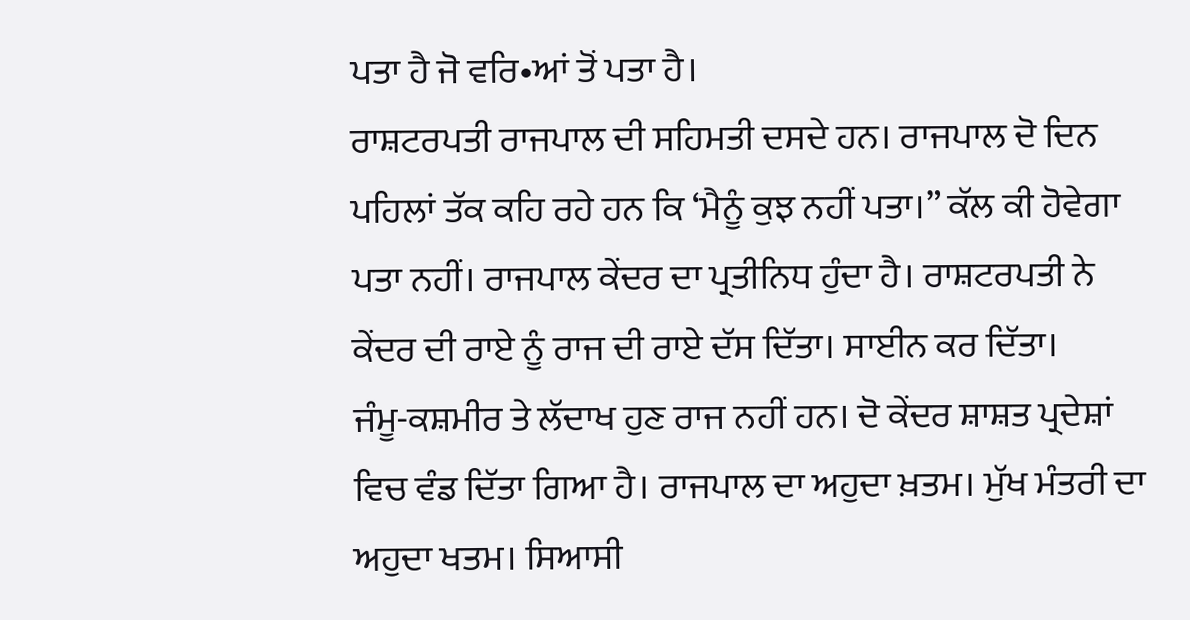ਪਤਾ ਹੈ ਜੋ ਵਰਿ•ਆਂ ਤੋਂ ਪਤਾ ਹੈ।
ਰਾਸ਼ਟਰਪਤੀ ਰਾਜਪਾਲ ਦੀ ਸਹਿਮਤੀ ਦਸਦੇ ਹਨ। ਰਾਜਪਾਲ ਦੋ ਦਿਨ ਪਹਿਲਾਂ ਤੱਕ ਕਹਿ ਰਹੇ ਹਨ ਕਿ ‘ਮੈਨੂੰ ਕੁਝ ਨਹੀਂ ਪਤਾ।” ਕੱਲ ਕੀ ਹੋਵੇਗਾ ਪਤਾ ਨਹੀਂ। ਰਾਜਪਾਲ ਕੇਂਦਰ ਦਾ ਪ੍ਰਤੀਨਿਧ ਹੁੰਦਾ ਹੈ। ਰਾਸ਼ਟਰਪਤੀ ਨੇ ਕੇਂਦਰ ਦੀ ਰਾਏ ਨੂੰ ਰਾਜ ਦੀ ਰਾਏ ਦੱਸ ਦਿੱਤਾ। ਸਾਈਨ ਕਰ ਦਿੱਤਾ।
ਜੰਮੂ-ਕਸ਼ਮੀਰ ਤੇ ਲੱਦਾਖ ਹੁਣ ਰਾਜ ਨਹੀਂ ਹਨ। ਦੋ ਕੇਂਦਰ ਸ਼ਾਸ਼ਤ ਪ੍ਰਦੇਸ਼ਾਂ ਵਿਚ ਵੰਡ ਦਿੱਤਾ ਗਿਆ ਹੈ। ਰਾਜਪਾਲ ਦਾ ਅਹੁਦਾ ਖ਼ਤਮ। ਮੁੱਖ ਮੰਤਰੀ ਦਾ ਅਹੁਦਾ ਖਤਮ। ਸਿਆਸੀ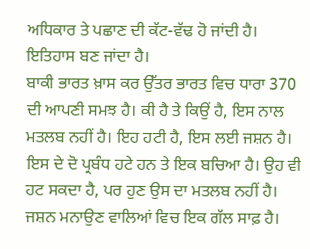ਅਧਿਕਾਰ ਤੇ ਪਛਾਣ ਦੀ ਕੱਟ-ਵੱਢ ਹੋ ਜਾਂਦੀ ਹੈ। ਇਤਿਹਾਸ ਬਣ ਜਾਂਦਾ ਹੈ।
ਬਾਕੀ ਭਾਰਤ ਖ਼ਾਸ ਕਰ ਉੱਤਰ ਭਾਰਤ ਵਿਚ ਧਾਰਾ 370 ਦੀ ਆਪਣੀ ਸਮਝ ਹੈ। ਕੀ ਹੈ ਤੇ ਕਿਉਂ ਹੈ, ਇਸ ਨਾਲ ਮਤਲਬ ਨਹੀਂ ਹੈ। ਇਹ ਹਟੀ ਹੈ, ਇਸ ਲਈ ਜਸ਼ਨ ਹੈ। ਇਸ ਦੇ ਦੋ ਪ੍ਰਬੰਧ ਹਟੇ ਹਨ ਤੇ ਇਕ ਬਚਿਆ ਹੈ। ਉਹ ਵੀ ਹਟ ਸਕਦਾ ਹੈ, ਪਰ ਹੁਣ ਉਸ ਦਾ ਮਤਲਬ ਨਹੀਂ ਹੈ। ਜਸ਼ਨ ਮਨਾਉਣ ਵਾਲਿਆਂ ਵਿਚ ਇਕ ਗੱਲ ਸਾਫ਼ ਹੈ।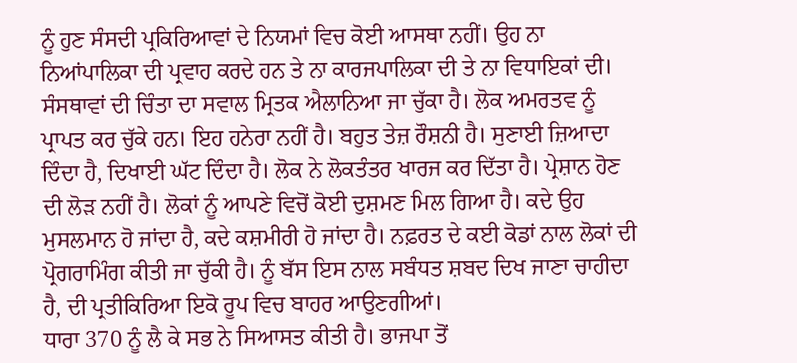ਨੂੰ ਹੁਣ ਸੰਸਦੀ ਪ੍ਰਕਿਰਿਆਵਾਂ ਦੇ ਨਿਯਮਾਂ ਵਿਚ ਕੋਈ ਆਸਥਾ ਨਹੀਂ। ਉਹ ਨਾ ਨਿਆਂਪਾਲਿਕਾ ਦੀ ਪ੍ਰਵਾਹ ਕਰਦੇ ਹਨ ਤੇ ਨਾ ਕਾਰਜਪਾਲਿਕਾ ਦੀ ਤੇ ਨਾ ਵਿਧਾਇਕਾਂ ਦੀ।
ਸੰਸਥਾਵਾਂ ਦੀ ਚਿੰਤਾ ਦਾ ਸਵਾਲ ਮ੍ਰਿਤਕ ਐਲਾਨਿਆ ਜਾ ਚੁੱਕਾ ਹੈ। ਲੋਕ ਅਮਰਤਵ ਨੂੰ ਪ੍ਰਾਪਤ ਕਰ ਚੁੱਕੇ ਹਨ। ਇਹ ਹਨੇਰਾ ਨਹੀਂ ਹੈ। ਬਹੁਤ ਤੇਜ਼ ਰੌਸ਼ਨੀ ਹੈ। ਸੁਣਾਈ ਜ਼ਿਆਦਾ ਦਿੰਦਾ ਹੈ, ਦਿਖਾਈ ਘੱਟ ਦਿੰਦਾ ਹੈ। ਲੋਕ ਨੇ ਲੋਕਤੰਤਰ ਖਾਰਜ ਕਰ ਦਿੱਤਾ ਹੈ। ਪ੍ਰੇਸ਼ਾਨ ਹੋਣ ਦੀ ਲੋੜ ਨਹੀਂ ਹੈ। ਲੋਕਾਂ ਨੂੰ ਆਪਣੇ ਵਿਚੋਂ ਕੋਈ ਦੁਸ਼ਮਣ ਮਿਲ ਗਿਆ ਹੈ। ਕਦੇ ਉਹ ਮੁਸਲਮਾਨ ਹੋ ਜਾਂਦਾ ਹੈ, ਕਦੇ ਕਸ਼ਮੀਰੀ ਹੋ ਜਾਂਦਾ ਹੈ। ਨਫ਼ਰਤ ਦੇ ਕਈ ਕੋਡਾਂ ਨਾਲ ਲੋਕਾਂ ਦੀ ਪ੍ਰੋਗਰਾਮਿੰਗ ਕੀਤੀ ਜਾ ਚੁੱਕੀ ਹੈ। ਨੂੰ ਬੱਸ ਇਸ ਨਾਲ ਸਬੰਧਤ ਸ਼ਬਦ ਦਿਖ ਜਾਣਾ ਚਾਹੀਦਾ ਹੈ, ਦੀ ਪ੍ਰਤੀਕਿਰਿਆ ਇਕੋ ਰੂਪ ਵਿਚ ਬਾਹਰ ਆਉਣਗੀਆਂ।
ਧਾਰਾ 370 ਨੂੰ ਲੈ ਕੇ ਸਭ ਨੇ ਸਿਆਸਤ ਕੀਤੀ ਹੈ। ਭਾਜਪਾ ਤੋਂ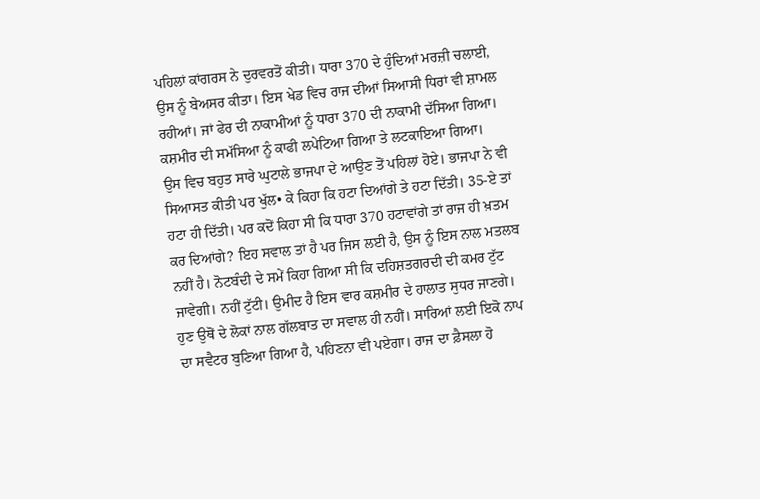ਪਹਿਲਾਂ ਕਾਂਗਰਸ ਨੇ ਦੁਰਵਰਤੋਂ ਕੀਤੀ। ਧਾਰਾ 370 ਦੇ ਹੁੰਦਿਆਂ ਮਰਜ਼ੀ ਚਲਾਈ, ਉਸ ਨੂੰ ਬੇਅਸਰ ਕੀਤਾ। ਇਸ ਖੇਡ ਵਿਚ ਰਾਜ ਦੀਆਂ ਸਿਆਸੀ ਧਿਰਾਂ ਵੀ ਸ਼ਾਮਲ ਰਹੀਆਂ। ਜਾਂ ਫੇਰ ਦੀ ਨਾਕਾਮੀਆਂ ਨੂੰ ਧਾਰਾ 370 ਦੀ ਨਾਕਾਮੀ ਦੱਸਿਆ ਗਿਆ। ਕਸ਼ਮੀਰ ਦੀ ਸਮੱਸਿਆ ਨੂੰ ਕਾਫੀ ਲਪੇਟਿਆ ਗਿਆ ਤੇ ਲਟਕਾਇਆ ਗਿਆ।
ਉਸ ਵਿਚ ਬਹੁਤ ਸਾਰੇ ਘੁਟਾਲੇ ਭਾਜਪਾ ਦੇ ਆਉਣ ਤੋਂ ਪਹਿਲਾਂ ਹੋਏ। ਭਾਜਪਾ ਨੇ ਵੀ ਸਿਆਸਤ ਕੀਤੀ ਪਰ ਖੁੱਲ• ਕੇ ਕਿਹਾ ਕਿ ਹਟਾ ਦਿਆਂਗੇ ਤੇ ਹਟਾ ਦਿੱਤੀ। 35-ਏ ਤਾਂ ਹਟਾ ਹੀ ਦਿੱਤੀ। ਪਰ ਕਦੋਂ ਕਿਹਾ ਸੀ ਕਿ ਧਾਰਾ 370 ਹਟਾਵਾਂਗੇ ਤਾਂ ਰਾਜ ਹੀ ਖ਼ਤਮ ਕਰ ਦਿਆਂਗੇ? ਇਹ ਸਵਾਲ ਤਾਂ ਹੈ ਪਰ ਜਿਸ ਲਈ ਹੈ, ਉਸ ਨੂੰ ਇਸ ਨਾਲ ਮਤਲਬ ਨਹੀਂ ਹੈ। ਨੋਟਬੰਦੀ ਦੇ ਸਮੇਂ ਕਿਹਾ ਗਿਆ ਸੀ ਕਿ ਦਹਿਸ਼ਤਗਰਦੀ ਦੀ ਕਮਰ ਟੁੱਟ ਜਾਵੇਗੀ। ਨਹੀਂ ਟੁੱਟੀ। ਉਮੀਦ ਹੈ ਇਸ ਵਾਰ ਕਸ਼ਮੀਰ ਦੇ ਹਾਲਾਤ ਸੁਧਰ ਜਾਣਗੇ।
ਹੁਣ ਉਥੋਂ ਦੇ ਲੋਕਾਂ ਨਾਲ ਗੱਲਬਾਤ ਦਾ ਸਵਾਲ ਹੀ ਨਹੀਂ। ਸਾਰਿਆਂ ਲਈ ਇਕੋ ਨਾਪ ਦਾ ਸਵੈਟਰ ਬੁਣਿਆ ਗਿਆ ਹੈ, ਪਹਿਣਨਾ ਵੀ ਪਏਗਾ। ਰਾਜ ਦਾ ਫ਼ੈਸਲਾ ਹੋ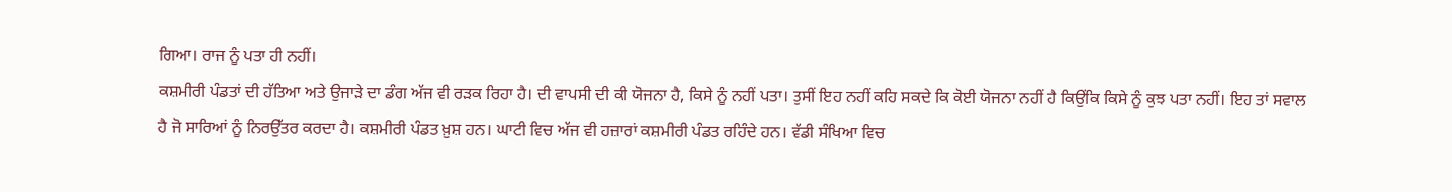ਗਿਆ। ਰਾਜ ਨੂੰ ਪਤਾ ਹੀ ਨਹੀਂ।
ਕਸ਼ਮੀਰੀ ਪੰਡਤਾਂ ਦੀ ਹੱਤਿਆ ਅਤੇ ਉਜਾੜੇ ਦਾ ਡੰਗ ਅੱਜ ਵੀ ਰੜਕ ਰਿਹਾ ਹੈ। ਦੀ ਵਾਪਸੀ ਦੀ ਕੀ ਯੋਜਨਾ ਹੈ, ਕਿਸੇ ਨੂੰ ਨਹੀਂ ਪਤਾ। ਤੁਸੀਂ ਇਹ ਨਹੀਂ ਕਹਿ ਸਕਦੇ ਕਿ ਕੋਈ ਯੋਜਨਾ ਨਹੀਂ ਹੈ ਕਿਉਂਕਿ ਕਿਸੇ ਨੂੰ ਕੁਝ ਪਤਾ ਨਹੀਂ। ਇਹ ਤਾਂ ਸਵਾਲ ਹੈ ਜੋ ਸਾਰਿਆਂ ਨੂੰ ਨਿਰਉੱਤਰ ਕਰਦਾ ਹੈ। ਕਸ਼ਮੀਰੀ ਪੰਡਤ ਖ਼ੁਸ਼ ਹਨ। ਘਾਟੀ ਵਿਚ ਅੱਜ ਵੀ ਹਜ਼ਾਰਾਂ ਕਸ਼ਮੀਰੀ ਪੰਡਤ ਰਹਿੰਦੇ ਹਨ। ਵੱਡੀ ਸੰਖਿਆ ਵਿਚ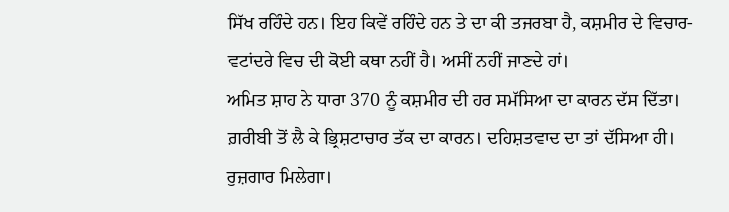ਸਿੱਖ ਰਹਿੰਦੇ ਹਨ। ਇਹ ਕਿਵੇਂ ਰਹਿੰਦੇ ਹਨ ਤੇ ਦਾ ਕੀ ਤਜਰਬਾ ਹੈ, ਕਸ਼ਮੀਰ ਦੇ ਵਿਚਾਰ-ਵਟਾਂਦਰੇ ਵਿਚ ਦੀ ਕੋਈ ਕਥਾ ਨਹੀਂ ਹੈ। ਅਸੀਂ ਨਹੀਂ ਜਾਣਦੇ ਹਾਂ।
ਅਮਿਤ ਸ਼ਾਹ ਨੇ ਧਾਰਾ 370 ਨੂੰ ਕਸ਼ਮੀਰ ਦੀ ਹਰ ਸਮੱਸਿਆ ਦਾ ਕਾਰਨ ਦੱਸ ਦਿੱਤਾ। ਗ਼ਰੀਬੀ ਤੋਂ ਲੈ ਕੇ ਭ੍ਰਿਸ਼ਟਾਚਾਰ ਤੱਕ ਦਾ ਕਾਰਨ। ਦਹਿਸ਼ਤਵਾਦ ਦਾ ਤਾਂ ਦੱਸਿਆ ਹੀ। ਰੁਜ਼ਗਾਰ ਮਿਲੇਗਾ।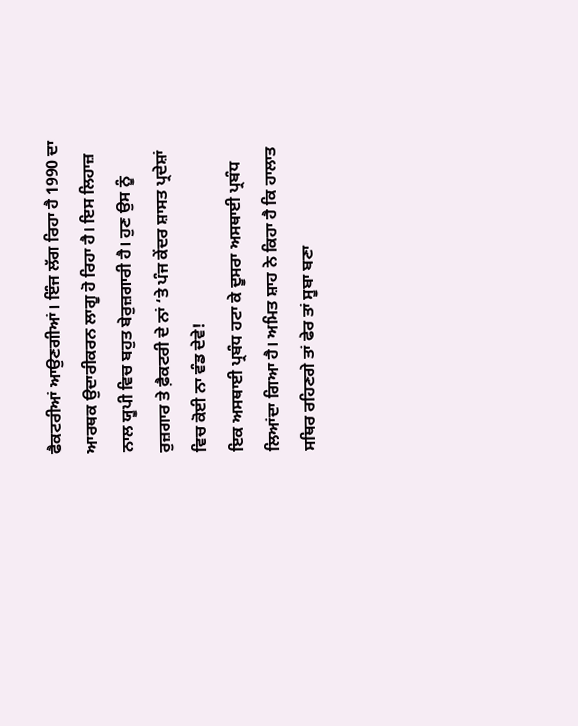ਫੈਕਟਰੀਆਂ ਆਉਣਗੀਆਂ। ਇੰਜ ਲੱਗ ਰਿਹਾ ਹੈ 1990 ਦਾ ਆਰਥਕ ਉਦਾਰੀਕਰਨ ਲਾਗੂ ਹੋ ਰਿਹਾ ਹੈ। ਇਸ ਲਿਹਾਜ਼ ਨਾਲ ਯੂਪੀ ਵਿਚ ਬਹੁਤ ਬੇਰੁਜ਼ਗਾਰੀ ਹੈ। ਹੁਣ ਉਸ ਨੂੰ ਰੁਜ਼ਗਾਰ ਤੇ ਫ਼ੈਕਟਰੀ ਦੇ ਨਾਂ ‘ਤੇ ਪੰਜ ਕੇਂਦਰ ਸ਼ਾਸਤ ਪ੍ਰਦੇਸ਼ਾਂ ਵਿਚ ਕੋਈ ਨਾ ਵੰਡ ਦੇਵੇ!
ਇਕ ਅਸਥਾਈ ਪ੍ਰਬੰਧ ਹਟਾ ਕੇ ਦੂਸਰਾ ਅਸਥਾਈ ਪ੍ਰਬੰਧ ਲਿਆਂਦਾ ਗਿਆ ਹੈ। ਅਮਿਤ ਸ਼ਾਹ ਨੇ ਕਿਹਾ ਹੈ ਕਿ ਹਾਲਾਤ ਸਥਿਰ ਰਹਿਣਗੇ ਤਾਂ ਫੇਰ ਤਾਂ ਸੂਬਾ ਬਣਾ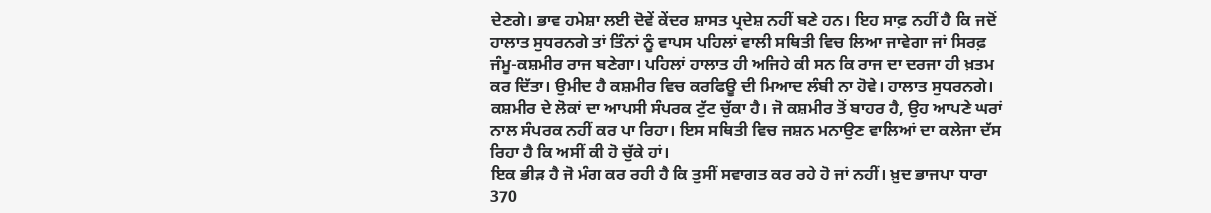ਦੇਣਗੇ। ਭਾਵ ਹਮੇਸ਼ਾ ਲਈ ਦੋਵੇਂ ਕੇਂਦਰ ਸ਼ਾਸਤ ਪ੍ਰਦੇਸ਼ ਨਹੀਂ ਬਣੇ ਹਨ। ਇਹ ਸਾਫ਼ ਨਹੀਂ ਹੈ ਕਿ ਜਦੋਂ ਹਾਲਾਤ ਸੁਧਰਨਗੇ ਤਾਂ ਤਿੰਨਾਂ ਨੂੰ ਵਾਪਸ ਪਹਿਲਾਂ ਵਾਲੀ ਸਥਿਤੀ ਵਿਚ ਲਿਆ ਜਾਵੇਗਾ ਜਾਂ ਸਿਰਫ਼ ਜੰਮੂ-ਕਸ਼ਮੀਰ ਰਾਜ ਬਣੇਗਾ। ਪਹਿਲਾਂ ਹਾਲਾਤ ਹੀ ਅਜਿਹੇ ਕੀ ਸਨ ਕਿ ਰਾਜ ਦਾ ਦਰਜਾ ਹੀ ਖ਼ਤਮ ਕਰ ਦਿੱਤਾ। ਉਮੀਦ ਹੈ ਕਸ਼ਮੀਰ ਵਿਚ ਕਰਫਿਊ ਦੀ ਮਿਆਦ ਲੰਬੀ ਨਾ ਹੋਵੇ। ਹਾਲਾਤ ਸੁਧਰਨਗੇ। ਕਸ਼ਮੀਰ ਦੇ ਲੋਕਾਂ ਦਾ ਆਪਸੀ ਸੰਪਰਕ ਟੁੱਟ ਚੁੱਕਾ ਹੈ। ਜੋ ਕਸ਼ਮੀਰ ਤੋਂ ਬਾਹਰ ਹੈ, ਉਹ ਆਪਣੇ ਘਰਾਂ ਨਾਲ ਸੰਪਰਕ ਨਹੀਂ ਕਰ ਪਾ ਰਿਹਾ। ਇਸ ਸਥਿਤੀ ਵਿਚ ਜਸ਼ਨ ਮਨਾਉਣ ਵਾਲਿਆਂ ਦਾ ਕਲੇਜਾ ਦੱਸ ਰਿਹਾ ਹੈ ਕਿ ਅਸੀਂ ਕੀ ਹੋ ਚੁੱਕੇ ਹਾਂ।
ਇਕ ਭੀੜ ਹੈ ਜੋ ਮੰਗ ਕਰ ਰਹੀ ਹੈ ਕਿ ਤੁਸੀਂ ਸਵਾਗਤ ਕਰ ਰਹੇ ਹੋ ਜਾਂ ਨਹੀਂ। ਖ਼ੁਦ ਭਾਜਪਾ ਧਾਰਾ 370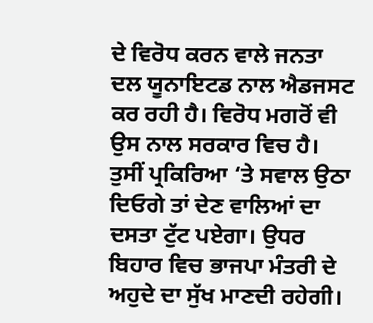ਦੇ ਵਿਰੋਧ ਕਰਨ ਵਾਲੇ ਜਨਤਾ ਦਲ ਯੂਨਾਇਟਡ ਨਾਲ ਐਡਜਸਟ ਕਰ ਰਹੀ ਹੈ। ਵਿਰੋਧ ਮਗਰੋਂ ਵੀ ਉਸ ਨਾਲ ਸਰਕਾਰ ਵਿਚ ਹੈ।
ਤੁਸੀਂ ਪ੍ਰਕਿਰਿਆ ‘ਤੇ ਸਵਾਲ ਉਠਾ ਦਿਓਗੇ ਤਾਂ ਦੇਣ ਵਾਲਿਆਂ ਦਾ ਦਸਤਾ ਟੁੱਟ ਪਏਗਾ। ਉਧਰ ਬਿਹਾਰ ਵਿਚ ਭਾਜਪਾ ਮੰਤਰੀ ਦੇ ਅਹੁਦੇ ਦਾ ਸੁੱਖ ਮਾਣਦੀ ਰਹੇਗੀ।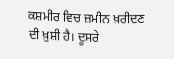ਕਸ਼ਮੀਰ ਵਿਚ ਜ਼ਮੀਨ ਖ਼ਰੀਦਣ ਦੀ ਖ਼ੁਸ਼ੀ ਹੈ। ਦੂਸਰੇ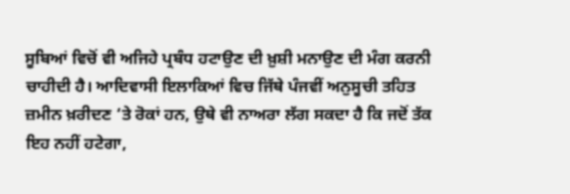ਸੂਬਿਆਂ ਵਿਚੋਂ ਵੀ ਅਜਿਹੇ ਪ੍ਰਬੰਧ ਹਟਾਉਣ ਦੀ ਖ਼ੁਸ਼ੀ ਮਨਾਉਣ ਦੀ ਮੰਗ ਕਰਨੀ ਚਾਹੀਦੀ ਹੈ। ਆਦਿਵਾਸੀ ਇਲਾਕਿਆਂ ਵਿਚ ਜਿੱਥੇ ਪੰਜਵੀਂ ਅਨੁਸੂਚੀ ਤਹਿਤ ਜ਼ਮੀਨ ਖ਼ਰੀਦਣ ‘ਤੇ ਰੋਕਾਂ ਹਨ, ਉਥੇ ਵੀ ਨਾਅਰਾ ਲੱਗ ਸਕਦਾ ਹੈ ਕਿ ਜਦੋਂ ਤੱਕ ਇਹ ਨਹੀਂ ਹਟੇਗਾ,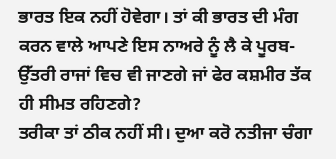ਭਾਰਤ ਇਕ ਨਹੀਂ ਹੋਵੇਗਾ। ਤਾਂ ਕੀ ਭਾਰਤ ਦੀ ਮੰਗ ਕਰਨ ਵਾਲੇ ਆਪਣੇ ਇਸ ਨਾਅਰੇ ਨੂੰ ਲੈ ਕੇ ਪੂਰਬ-ਉੱਤਰੀ ਰਾਜਾਂ ਵਿਚ ਵੀ ਜਾਣਗੇ ਜਾਂ ਫੇਰ ਕਸ਼ਮੀਰ ਤੱਕ ਹੀ ਸੀਮਤ ਰਹਿਣਗੇ?
ਤਰੀਕਾ ਤਾਂ ਠੀਕ ਨਹੀਂ ਸੀ। ਦੁਆ ਕਰੋ ਨਤੀਜਾ ਚੰਗਾ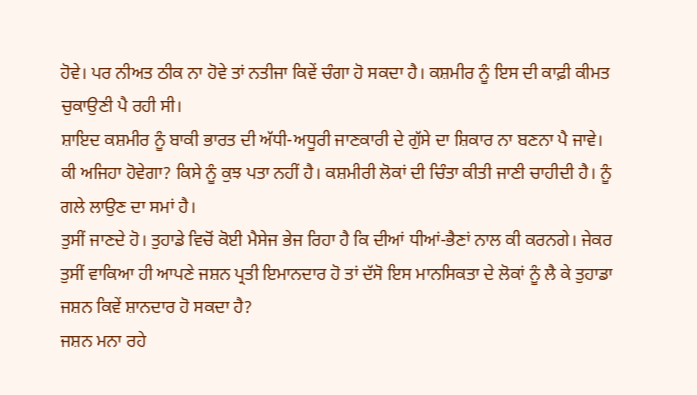ਹੋਵੇ। ਪਰ ਨੀਅਤ ਠੀਕ ਨਾ ਹੋਵੇ ਤਾਂ ਨਤੀਜਾ ਕਿਵੇਂ ਚੰਗਾ ਹੋ ਸਕਦਾ ਹੈ। ਕਸ਼ਮੀਰ ਨੂੰ ਇਸ ਦੀ ਕਾਫ਼ੀ ਕੀਮਤ ਚੁਕਾਉਣੀ ਪੈ ਰਹੀ ਸੀ।
ਸ਼ਾਇਦ ਕਸ਼ਮੀਰ ਨੂੰ ਬਾਕੀ ਭਾਰਤ ਦੀ ਅੱਧੀ-ਅਧੂਰੀ ਜਾਣਕਾਰੀ ਦੇ ਗੁੱਸੇ ਦਾ ਸ਼ਿਕਾਰ ਨਾ ਬਣਨਾ ਪੈ ਜਾਵੇ। ਕੀ ਅਜਿਹਾ ਹੋਵੇਗਾ? ਕਿਸੇ ਨੂੰ ਕੁਝ ਪਤਾ ਨਹੀਂ ਹੈ। ਕਸ਼ਮੀਰੀ ਲੋਕਾਂ ਦੀ ਚਿੰਤਾ ਕੀਤੀ ਜਾਣੀ ਚਾਹੀਦੀ ਹੈ। ਨੂੰ ਗਲੇ ਲਾਉਣ ਦਾ ਸਮਾਂ ਹੈ।
ਤੁਸੀਂ ਜਾਣਦੇ ਹੋ। ਤੁਹਾਡੇ ਵਿਚੋਂ ਕੋਈ ਮੈਸੇਜ ਭੇਜ ਰਿਹਾ ਹੈ ਕਿ ਦੀਆਂ ਧੀਆਂ-ਭੈਣਾਂ ਨਾਲ ਕੀ ਕਰਨਗੇ। ਜੇਕਰ ਤੁਸੀਂ ਵਾਕਿਆ ਹੀ ਆਪਣੇ ਜਸ਼ਨ ਪ੍ਰਤੀ ਇਮਾਨਦਾਰ ਹੋ ਤਾਂ ਦੱਸੋ ਇਸ ਮਾਨਸਿਕਤਾ ਦੇ ਲੋਕਾਂ ਨੂੰ ਲੈ ਕੇ ਤੁਹਾਡਾ ਜਸ਼ਨ ਕਿਵੇਂ ਸ਼ਾਨਦਾਰ ਹੋ ਸਕਦਾ ਹੈ?
ਜਸ਼ਨ ਮਨਾ ਰਹੇ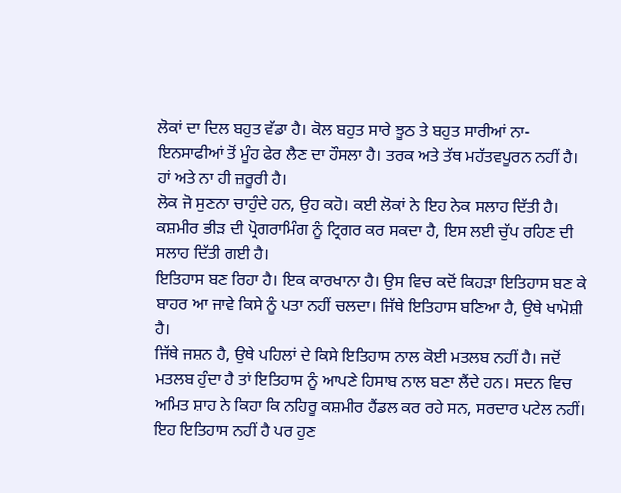ਲੋਕਾਂ ਦਾ ਦਿਲ ਬਹੁਤ ਵੱਡਾ ਹੈ। ਕੋਲ ਬਹੁਤ ਸਾਰੇ ਝੂਠ ਤੇ ਬਹੁਤ ਸਾਰੀਆਂ ਨਾ-ਇਨਸਾਫੀਆਂ ਤੋਂ ਮੂੰਹ ਫੇਰ ਲੈਣ ਦਾ ਹੌਸਲਾ ਹੈ। ਤਰਕ ਅਤੇ ਤੱਥ ਮਹੱਤਵਪੂਰਨ ਨਹੀਂ ਹੈ। ਹਾਂ ਅਤੇ ਨਾ ਹੀ ਜ਼ਰੂਰੀ ਹੈ।
ਲੋਕ ਜੋ ਸੁਣਨਾ ਚਾਹੁੰਦੇ ਹਨ, ਉਹ ਕਹੋ। ਕਈ ਲੋਕਾਂ ਨੇ ਇਹ ਨੇਕ ਸਲਾਹ ਦਿੱਤੀ ਹੈ। ਕਸ਼ਮੀਰ ਭੀੜ ਦੀ ਪ੍ਰੋਗਰਾਮਿੰਗ ਨੂੰ ਟ੍ਰਿਗਰ ਕਰ ਸਕਦਾ ਹੈ, ਇਸ ਲਈ ਚੁੱਪ ਰਹਿਣ ਦੀ ਸਲਾਹ ਦਿੱਤੀ ਗਈ ਹੈ।
ਇਤਿਹਾਸ ਬਣ ਰਿਹਾ ਹੈ। ਇਕ ਕਾਰਖਾਨਾ ਹੈ। ਉਸ ਵਿਚ ਕਦੋਂ ਕਿਹੜਾ ਇਤਿਹਾਸ ਬਣ ਕੇ ਬਾਹਰ ਆ ਜਾਵੇ ਕਿਸੇ ਨੂੰ ਪਤਾ ਨਹੀਂ ਚਲਦਾ। ਜਿੱਥੇ ਇਤਿਹਾਸ ਬਣਿਆ ਹੈ, ਉਥੇ ਖਾਮੋਸ਼ੀ ਹੈ।
ਜਿੱਥੇ ਜਸ਼ਨ ਹੈ, ਉਥੇ ਪਹਿਲਾਂ ਦੇ ਕਿਸੇ ਇਤਿਹਾਸ ਨਾਲ ਕੋਈ ਮਤਲਬ ਨਹੀਂ ਹੈ। ਜਦੋਂ ਮਤਲਬ ਹੁੰਦਾ ਹੈ ਤਾਂ ਇਤਿਹਾਸ ਨੂੰ ਆਪਣੇ ਹਿਸਾਬ ਨਾਲ ਬਣਾ ਲੈਂਦੇ ਹਨ। ਸਦਨ ਵਿਚ ਅਮਿਤ ਸ਼ਾਹ ਨੇ ਕਿਹਾ ਕਿ ਨਹਿਰੂ ਕਸ਼ਮੀਰ ਹੈਂਡਲ ਕਰ ਰਹੇ ਸਨ, ਸਰਦਾਰ ਪਟੇਲ ਨਹੀਂ। ਇਹ ਇਤਿਹਾਸ ਨਹੀਂ ਹੈ ਪਰ ਹੁਣ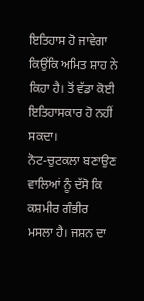ਇਤਿਹਾਸ ਹੋ ਜਾਵੇਗਾ ਕਿਉਂਕਿ ਅਮਿਤ ਸ਼ਾਹ ਨੇ ਕਿਹਾ ਹੈ। ਤੋਂ ਵੱਡਾ ਕੋਈ ਇਤਿਹਾਸਕਾਰ ਹੋ ਨਹੀਂ ਸਕਦਾ।
ਨੋਟ-ਚੁਟਕਲਾ ਬਣਾਉਣ ਵਾਲਿਆਂ ਨੂੰ ਦੱਸੋ ਕਿ ਕਸ਼ਮੀਰ ਗੰਭੀਰ ਮਸਲਾ ਹੈ। ਜਸ਼ਨ ਦਾ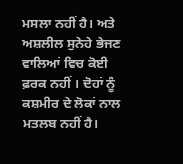ਮਸਲਾ ਨਹੀਂ ਹੈ। ਅਤੇ ਅਸ਼ਲੀਲ ਸੁਨੇਹੇ ਭੇਜਣ ਵਾਲਿਆਂ ਵਿਚ ਕੋਈ ਫ਼ਰਕ ਨਹੀਂ । ਦੋਹਾਂ ਨੂੰ ਕਸ਼ਮੀਰ ਦੇ ਲੋਕਾਂ ਨਾਲ ਮਤਲਬ ਨਹੀਂ ਹੈ।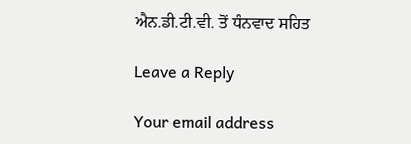ਐਨ.ਡੀ.ਟੀ.ਵੀ. ਤੋਂ ਧੰਨਵਾਦ ਸਹਿਤ

Leave a Reply

Your email address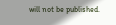will not be published.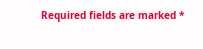Required fields are marked *